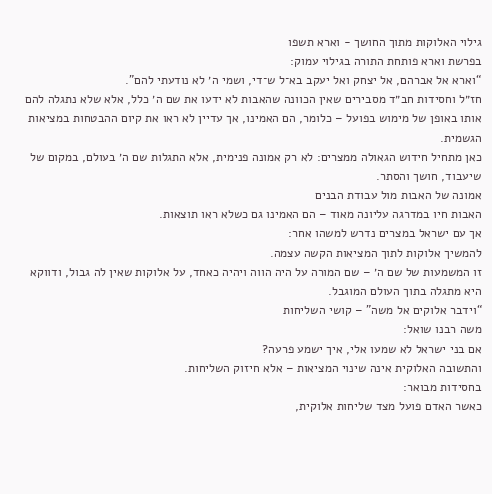גילוי האלוקות מתוך החושך - וארא תשפו
בפרשת וארא פותחת התורה בגילוי עמוק:
“וארא אל אברהם, אל יצחק ואל יעקב בא־ל ש־די, ושמי ה׳ לא נודעתי להם”.
חז״ל וחסידות חב״ד מסבירים שאין הכוונה שהאבות לא ידעו את שם ה׳ כלל, אלא שלא נתגלה להם אותו באופן של מימוש בפועל – כלומר, הם האמינו, אך עדיין לא ראו את קיום ההבטחות במציאות הגשמית.
כאן מתחיל חידוש הגאולה ממצרים: לא רק אמונה פנימית, אלא התגלות שם ה׳ בעולם, במקום של שיעבוד, חושך והסתר.
אמונה של האבות מול עבודת הבנים
האבות חיו במדרגה עליונה מאוד – הם האמינו גם כשלא ראו תוצאות.
אך עם ישראל במצרים נדרש למשהו אחר:
להמשיך אלוקות לתוך המציאות הקשה עצמה.
זו המשמעות של שם ה׳ – שם המורה על היה הווה ויהיה כאחד, על אלוקות שאין לה גבול, ודווקא היא מתגלה בתוך העולם המוגבל.
“וידבר אלוקים אל משה” – קושי השליחות
משה רבנו שואל:
אם בני ישראל לא שמעו אלי, איך ישמע פרעה?
והתשובה האלוקית אינה שינוי המציאות – אלא חיזוק השליחות.
בחסידות מבואר:
כאשר האדם פועל מצד שליחות אלוקית,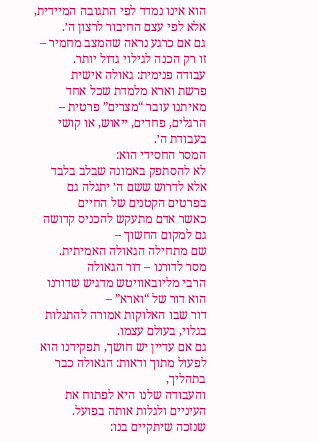הוא אינו נמדד לפי התגובה המיידית, אלא לפי עצם החיבור לרצון ה׳.
גם אם כרגע נראה שהמצב מחמיר – זו רק הכנה לגילוי גדול יותר.
עבודה פנימית: גאולה אישית
פרשת וארא מלמדת שכל אחד מאיתנו עובר “מצרים” פרטית –
הרגלים, פחדים, ייאוש, או קושי בעבודת ה׳.
המסר החסידי הוא:
לא להסתפק באמונה שבלב בלבד
אלא לדרוש ששם ה׳ יתגלה גם בפרטים הקטנים של החיים
כאשר אדם מתעקש להכניס קדושה גם למקום החשוך –
שם מתחילה הגאולה האמיתית.
מסר לדורנו – דור הגאולה
הרבי מליובאוויטש מדגיש שדורנו הוא דור של “וארא” –
דור שבו האלוקות אמורה להתגלות בגלוי, בעולם עצמו.
גם אם עדיין יש חושך, תפקידנו הוא לפעול מתוך ודאות: הגאולה כבר בתהליך,
והעבודה שלנו היא לפתוח את העיניים ולגלות אותה בפועל.
שנזכה שיתקיים בנו: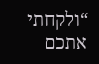“ולקחתי אתכם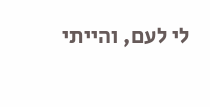לי לעם, והייתי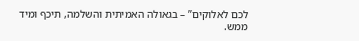לכם לאלוקים” – בגאולה האמיתית והשלמה, תיכף ומיד ממש.